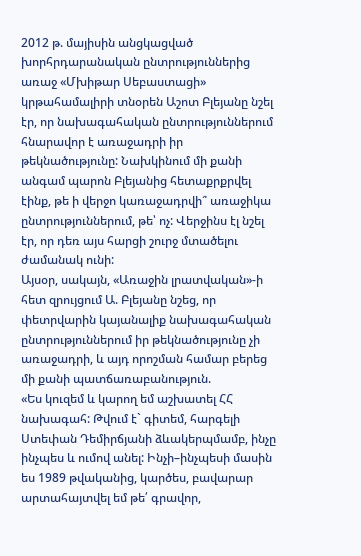2012 թ. մայիսին անցկացված խորհրդարանական ընտրություններից առաջ «Մխիթար Սեբաստացի» կրթահամալիրի տնօրեն Աշոտ Բլեյանը նշել էր, որ նախագահական ընտրություններում հնարավոր է առաջադրի իր թեկնածությունը: Նախկինում մի քանի անգամ պարոն Բլեյանից հետաքրքրվել էինք, թե ի վերջո կառաջադրվի՞ առաջիկա ընտրություններում, թե՝ ոչ: Վերջինս էլ նշել էր, որ դեռ այս հարցի շուրջ մտածելու ժամանակ ունի:
Այսօր, սակայն, «Առաջին լրատվական»-ի հետ զրույցում Ա. Բլեյանը նշեց, որ փետրվարին կայանալիք նախագահական ընտրություններում իր թեկնածությունը չի առաջադրի, և այդ որոշման համար բերեց մի քանի պատճառաբանություն.
«Ես կուզեմ և կարող եմ աշխատել ՀՀ նախագահ: Թվում է` գիտեմ, հարգելի Ստեփան Դեմիրճյանի ձևակերպմամբ, ինչը ինչպես և ումով անել: Ինչի–ինչպեսի մասին ես 1989 թվականից, կարծես, բավարար արտահայտվել եմ թե՛ գրավոր,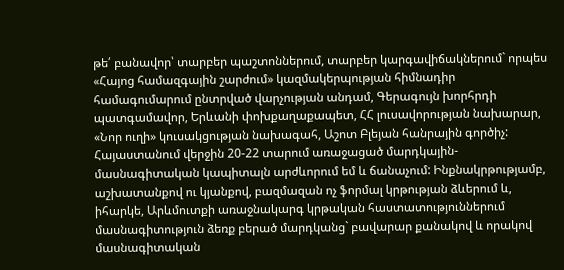թե՛ բանավոր՝ տարբեր պաշտոններում, տարբեր կարգավիճակներում` որպես «Հայոց համազգային շարժում» կազմակերպության հիմնադիր համագումարում ընտրված վարչության անդամ, Գերագույն խորհրդի պատգամավոր, Երևանի փոխքաղաքապետ, ՀՀ լուսավորության նախարար, «Նոր ուղի» կուսակցության նախագահ, Աշոտ Բլեյան հանրային գործիչ: Հայաստանում վերջին 20-22 տարում առաջացած մարդկային-մասնագիտական կապիտալն արժևորում եմ և ճանաչում: Ինքնակրթությամբ, աշխատանքով ու կյանքով, բազմազան ոչ ֆորմալ կրթության ձևերում և, իհարկե, Արևմուտքի առաջնակարգ կրթական հաստատություններում մասնագիտություն ձեռք բերած մարդկանց` բավարար քանակով և որակով մասնագիտական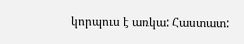կորպուս է առկա: Հաստատ: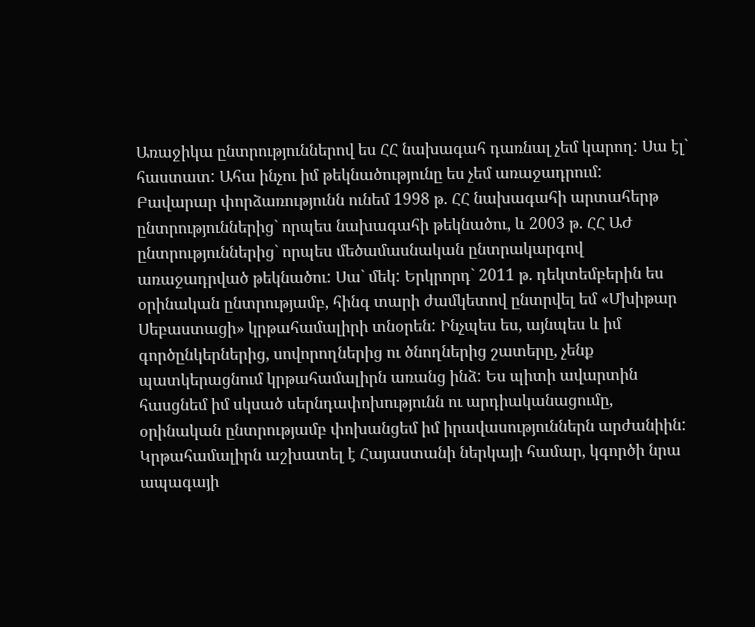Առաջիկա ընտրություններով ես ՀՀ նախագահ դառնալ չեմ կարող: Սա էլ` հաստատ: Ահա ինչու իմ թեկնածությունը ես չեմ առաջադրում:
Բավարար փորձառությունն ունեմ 1998 թ. ՀՀ նախագահի արտահերթ ընտրություններից` որպես նախագահի թեկնածու, և 2003 թ. ՀՀ ԱԺ ընտրություններից` որպես մեծամասնական ընտրակարգով առաջադրված թեկնածու: Սա` մեկ: Երկրորդ` 2011 թ. դեկտեմբերին ես օրինական ընտրությամբ, հինգ տարի ժամկետով ընտրվել եմ «Մխիթար Սեբաստացի» կրթահամալիրի տնօրեն: Ինչպես ես, այնպես և իմ գործընկերներից, սովորողներից ու ծնողներից շատերը, չենք պատկերացնում կրթահամալիրն առանց ինձ: Ես պիտի ավարտին հասցնեմ իմ սկսած սերնդափոխությունն ու արդիականացումը, օրինական ընտրությամբ փոխանցեմ իմ իրավասություններն արժանիին: Կրթահամալիրն աշխատել է Հայաստանի ներկայի համար, կգործի նրա ապագայի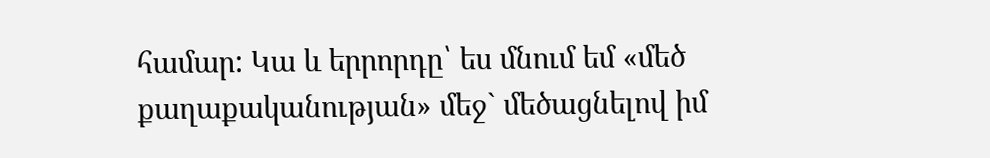համար: Կա և երրորդը՝ ես մնում եմ «մեծ քաղաքականության» մեջ` մեծացնելով իմ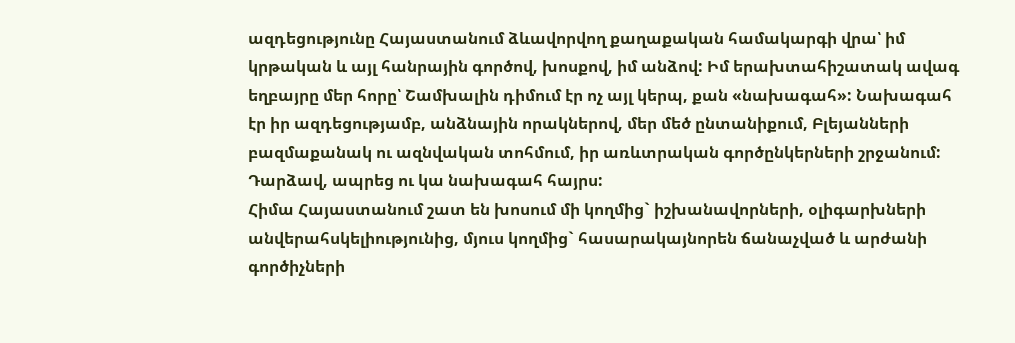ազդեցությունը Հայաստանում ձևավորվող քաղաքական համակարգի վրա՝ իմ կրթական և այլ հանրային գործով, խոսքով, իմ անձով: Իմ երախտահիշատակ ավագ եղբայրը մեր հորը՝ Շամխալին դիմում էր ոչ այլ կերպ, քան «նախագահ»: Նախագահ էր իր ազդեցությամբ, անձնային որակներով, մեր մեծ ընտանիքում, Բլեյանների բազմաքանակ ու ազնվական տոհմում, իր առևտրական գործընկերների շրջանում: Դարձավ, ապրեց ու կա նախագահ հայրս:
Հիմա Հայաստանում շատ են խոսում մի կողմից` իշխանավորների, օլիգարխների անվերահսկելիությունից, մյուս կողմից` հասարակայնորեն ճանաչված և արժանի գործիչների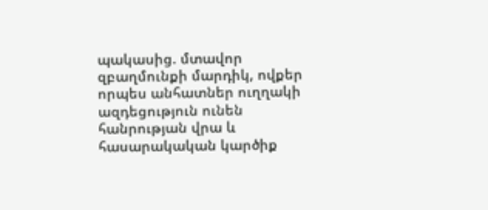պակասից. մտավոր զբաղմունքի մարդիկ, ովքեր որպես անհատներ ուղղակի ազդեցություն ունեն հանրության վրա և հասարակական կարծիք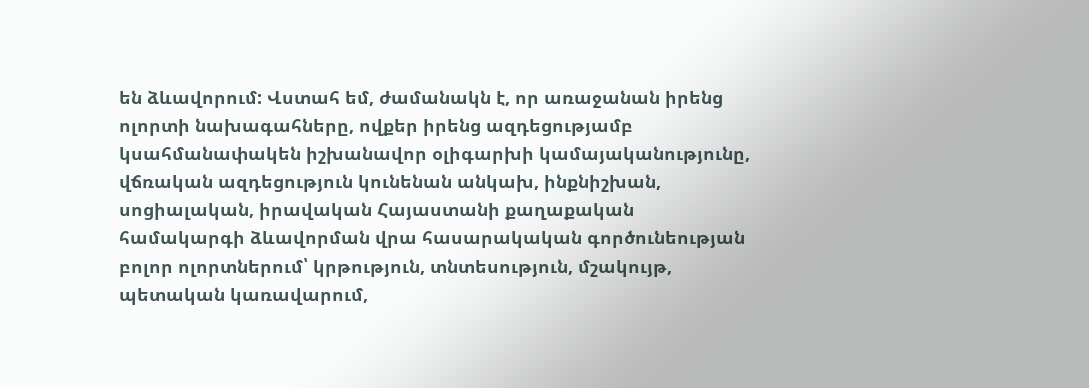են ձևավորում: Վստահ եմ, ժամանակն է, որ առաջանան իրենց ոլորտի նախագահները, ովքեր իրենց ազդեցությամբ կսահմանափակեն իշխանավոր օլիգարխի կամայականությունը, վճռական ազդեցություն կունենան անկախ, ինքնիշխան, սոցիալական, իրավական Հայաստանի քաղաքական համակարգի ձևավորման վրա հասարակական գործունեության բոլոր ոլորտներում՝ կրթություն, տնտեսություն, մշակույթ, պետական կառավարում,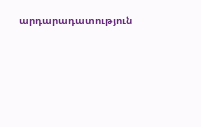արդարադատություն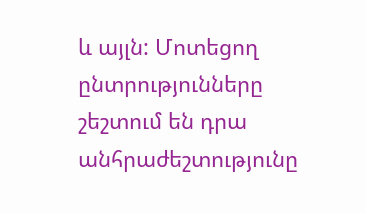և այլն: Մոտեցող ընտրությունները շեշտում են դրա անհրաժեշտությունը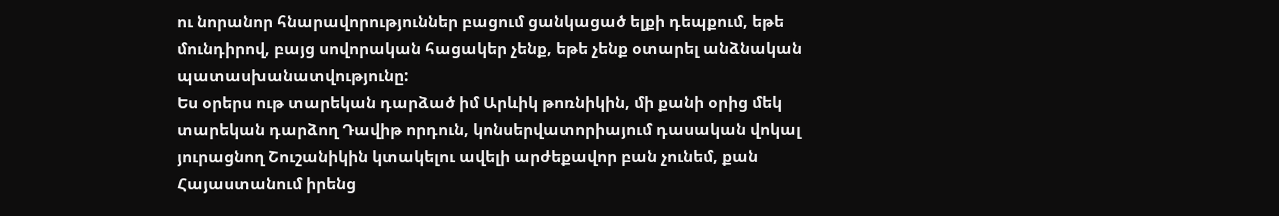ու նորանոր հնարավորություններ բացում ցանկացած ելքի դեպքում, եթե մունդիրով, բայց սովորական հացակեր չենք, եթե չենք օտարել անձնական պատասխանատվությունը:
Ես օրերս ութ տարեկան դարձած իմ Արևիկ թոռնիկին, մի քանի օրից մեկ տարեկան դարձող Դավիթ որդուն, կոնսերվատորիայում դասական վոկալ յուրացնող Շուշանիկին կտակելու ավելի արժեքավոր բան չունեմ, քան Հայաստանում իրենց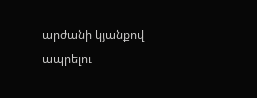արժանի կյանքով ապրելու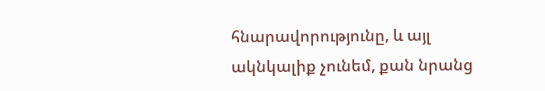հնարավորությունը, և այլ ակնկալիք չունեմ, քան նրանց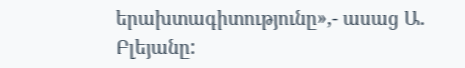երախտագիտությունը»,- ասաց Ա. Բլեյանը: